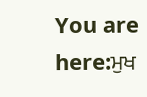You are here:ਮੁਖ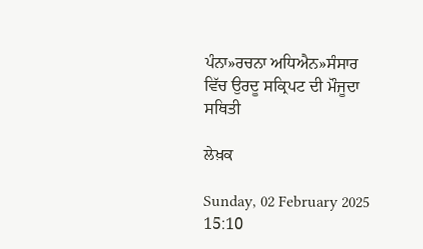ਪੰਨਾ»ਰਚਨਾ ਅਧਿਐਨ»ਸੰਸਾਰ ਵਿੱਚ ਉਰਦੂ ਸਕ੍ਰਿਪਟ ਦੀ ਮੌਜੂਦਾ ਸਥਿਤੀ

ਲੇਖ਼ਕ

Sunday, 02 February 2025 15:10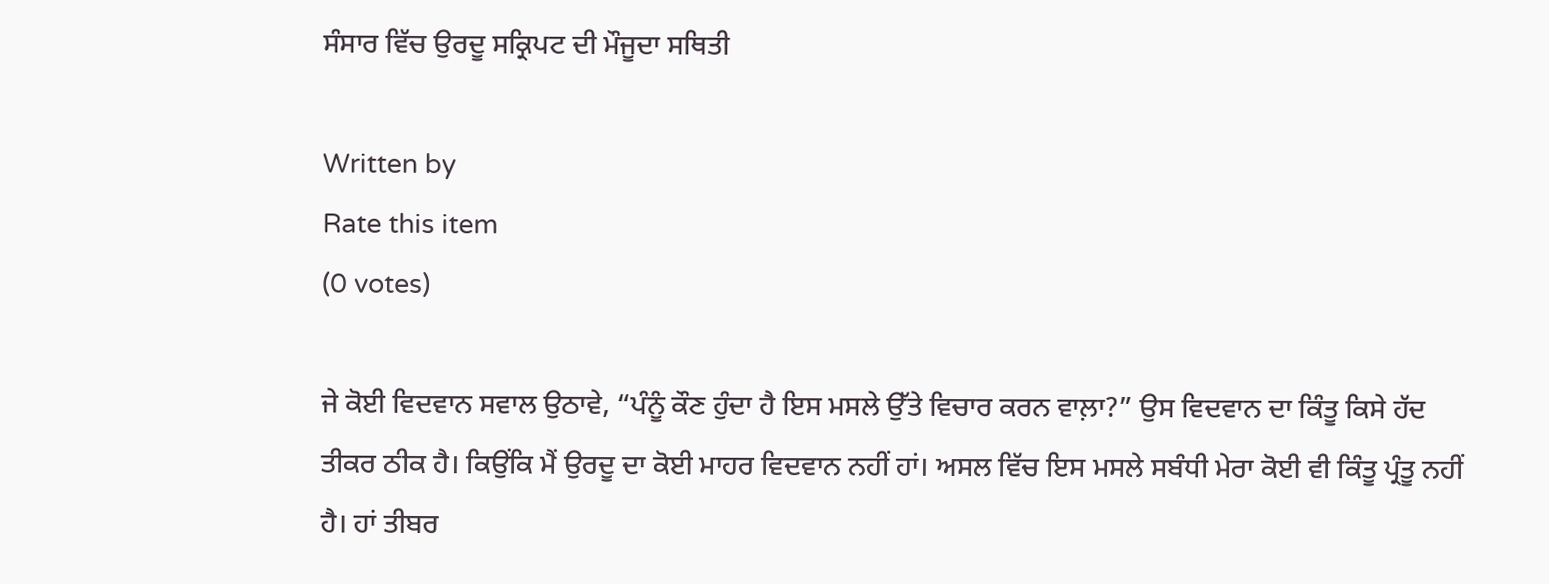ਸੰਸਾਰ ਵਿੱਚ ਉਰਦੂ ਸਕ੍ਰਿਪਟ ਦੀ ਮੌਜੂਦਾ ਸਥਿਤੀ

Written by
Rate this item
(0 votes)

ਜੇ ਕੋਈ ਵਿਦਵਾਨ ਸਵਾਲ ਉਠਾਵੇ, “ਪੰਨੂੰ ਕੌਣ ਹੁੰਦਾ ਹੈ ਇਸ ਮਸਲੇ ਉੱਤੇ ਵਿਚਾਰ ਕਰਨ ਵਾਲ਼ਾ?” ਉਸ ਵਿਦਵਾਨ ਦਾ ਕਿੰਤੂ ਕਿਸੇ ਹੱਦ ਤੀਕਰ ਠੀਕ ਹੈ। ਕਿਉਂਕਿ ਮੈਂ ਉਰਦੂ ਦਾ ਕੋਈ ਮਾਹਰ ਵਿਦਵਾਨ ਨਹੀਂ ਹਾਂ। ਅਸਲ ਵਿੱਚ ਇਸ ਮਸਲੇ ਸਬੰਧੀ ਮੇਰਾ ਕੋਈ ਵੀ ਕਿੰਤੂ ਪ੍ਰੰਤੂ ਨਹੀਂ ਹੈ। ਹਾਂ ਤੀਬਰ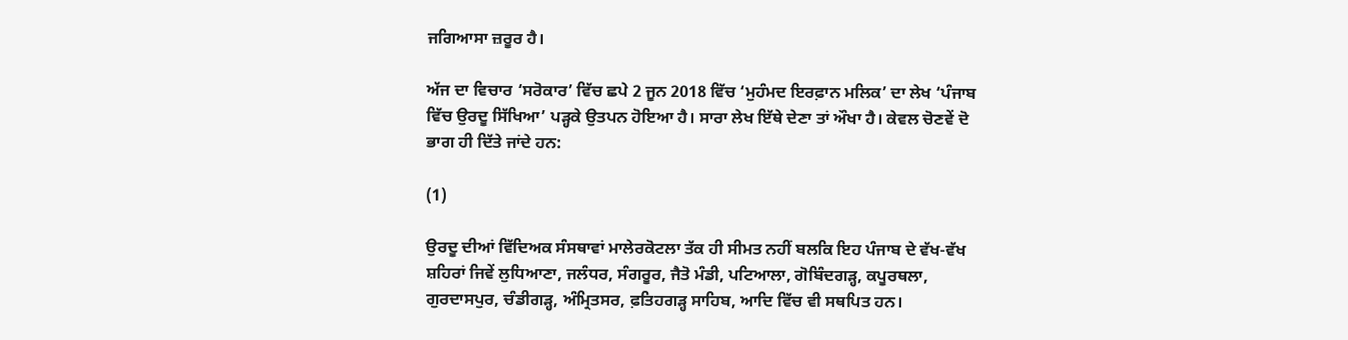ਜਗਿਆਸਾ ਜ਼ਰੂਰ ਹੈ।

ਅੱਜ ਦਾ ਵਿਚਾਰ ‘ਸਰੋਕਾਰ’ ਵਿੱਚ ਛਪੇ 2 ਜੂਨ 2018 ਵਿੱਚ ‘ਮੁਹੰਮਦ ਇਰਫ਼ਾਨ ਮਲਿਕ’ ਦਾ ਲੇਖ ‘ਪੰਜਾਬ ਵਿੱਚ ਉਰਦੂ ਸਿੱਖਿਆ’ ਪੜ੍ਹਕੇ ਉਤਪਨ ਹੋਇਆ ਹੈ। ਸਾਰਾ ਲੇਖ ਇੱਥੇ ਦੇਣਾ ਤਾਂ ਔਖਾ ਹੈ। ਕੇਵਲ ਚੋਣਵੇਂ ਦੋ ਭਾਗ ਹੀ ਦਿੱਤੇ ਜਾਂਦੇ ਹਨ:

(1)

ਉਰਦੂ ਦੀਆਂ ਵਿੱਦਿਅਕ ਸੰਸਥਾਵਾਂ ਮਾਲੇਰਕੋਟਲਾ ਤੱਕ ਹੀ ਸੀਮਤ ਨਹੀਂ ਬਲਕਿ ਇਹ ਪੰਜਾਬ ਦੇ ਵੱਖ-ਵੱਖ ਸ਼ਹਿਰਾਂ ਜਿਵੇਂ ਲੁਧਿਆਣਾ, ਜਲੰਧਰ, ਸੰਗਰੂਰ, ਜੈਤੋ ਮੰਡੀ, ਪਟਿਆਲਾ, ਗੋਬਿੰਦਗੜ੍ਹ, ਕਪੂਰਥਲਾ, ਗੁਰਦਾਸਪੁਰ, ਚੰਡੀਗੜ੍ਹ, ਅੰਮ੍ਰਿਤਸਰ, ਫ਼ਤਿਹਗੜ੍ਹ ਸਾਹਿਬ, ਆਦਿ ਵਿੱਚ ਵੀ ਸਥਪਿਤ ਹਨ।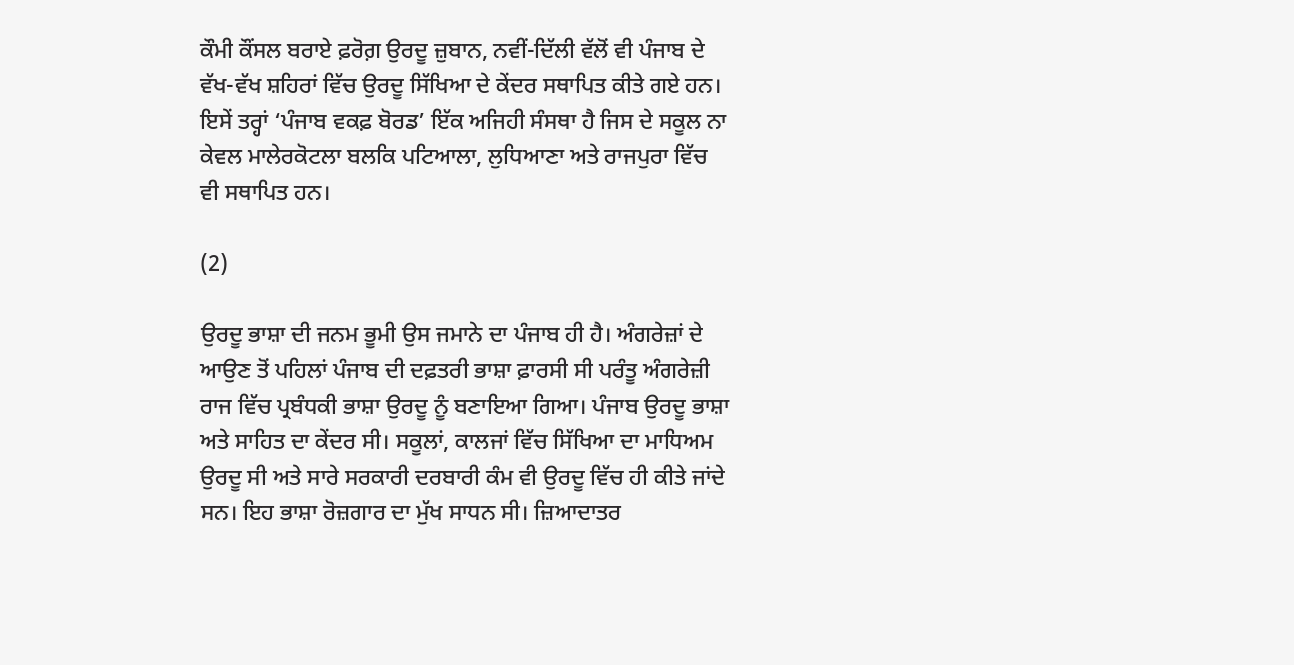ਕੌਮੀ ਕੌਂਸਲ ਬਰਾਏ ਫ਼ਰੋਗ਼ ਉਰਦੂ ਜ਼ੁਬਾਨ, ਨਵੀਂ-ਦਿੱਲੀ ਵੱਲੋਂ ਵੀ ਪੰਜਾਬ ਦੇ ਵੱਖ-ਵੱਖ ਸ਼ਹਿਰਾਂ ਵਿੱਚ ਉਰਦੂ ਸਿੱਖਿਆ ਦੇ ਕੇਂਦਰ ਸਥਾਪਿਤ ਕੀਤੇ ਗਏ ਹਨ। ਇਸੇਂ ਤਰ੍ਹਾਂ ‘ਪੰਜਾਬ ਵਕਫ਼ ਬੋਰਡ’ ਇੱਕ ਅਜਿਹੀ ਸੰਸਥਾ ਹੈ ਜਿਸ ਦੇ ਸਕੂਲ ਨਾ ਕੇਵਲ ਮਾਲੇਰਕੋਟਲਾ ਬਲਕਿ ਪਟਿਆਲਾ, ਲੁਧਿਆਣਾ ਅਤੇ ਰਾਜਪੁਰਾ ਵਿੱਚ ਵੀ ਸਥਾਪਿਤ ਹਨ।

(2)

ਉਰਦੂ ਭਾਸ਼ਾ ਦੀ ਜਨਮ ਭੂਮੀ ਉਸ ਜਮਾਨੇ ਦਾ ਪੰਜਾਬ ਹੀ ਹੈ। ਅੰਗਰੇਜ਼ਾਂ ਦੇ ਆਉਣ ਤੋਂ ਪਹਿਲਾਂ ਪੰਜਾਬ ਦੀ ਦਫ਼ਤਰੀ ਭਾਸ਼ਾ ਫ਼ਾਰਸੀ ਸੀ ਪਰੰਤੂ ਅੰਗਰੇਜ਼ੀ ਰਾਜ ਵਿੱਚ ਪ੍ਰਬੰਧਕੀ ਭਾਸ਼ਾ ਉਰਦੂ ਨੂੰ ਬਣਾਇਆ ਗਿਆ। ਪੰਜਾਬ ਉਰਦੂ ਭਾਸ਼ਾ ਅਤੇ ਸਾਹਿਤ ਦਾ ਕੇਂਦਰ ਸੀ। ਸਕੂਲਾਂ, ਕਾਲਜਾਂ ਵਿੱਚ ਸਿੱਖਿਆ ਦਾ ਮਾਧਿਅਮ ਉਰਦੂ ਸੀ ਅਤੇ ਸਾਰੇ ਸਰਕਾਰੀ ਦਰਬਾਰੀ ਕੰਮ ਵੀ ਉਰਦੂ ਵਿੱਚ ਹੀ ਕੀਤੇ ਜਾਂਦੇ ਸਨ। ਇਹ ਭਾਸ਼ਾ ਰੋਜ਼ਗਾਰ ਦਾ ਮੁੱਖ ਸਾਧਨ ਸੀ। ਜ਼ਿਆਦਾਤਰ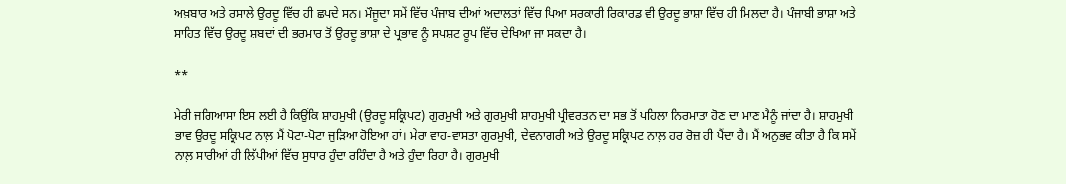ਅਖ਼ਬਾਰ ਅਤੇ ਰਸਾਲੇ ਉਰਦੂ ਵਿੱਚ ਹੀ ਛਪਦੇ ਸਨ। ਮੌਜੂਦਾ ਸਮੇਂ ਵਿੱਚ ਪੰਜਾਬ ਦੀਆਂ ਅਦਾਲਤਾਂ ਵਿੱਚ ਪਿਆ ਸਰਕਾਰੀ ਰਿਕਾਰਡ ਵੀ ਉਰਦੂ ਭਾਸ਼ਾ ਵਿੱਚ ਹੀ ਮਿਲਦਾ ਹੈ। ਪੰਜਾਬੀ ਭਾਸ਼ਾ ਅਤੇ ਸਾਹਿਤ ਵਿੱਚ ਉਰਦੂ ਸ਼ਬਦਾਂ ਦੀ ਭਰਮਾਰ ਤੋਂ ਉਰਦੂ ਭਾਸ਼ਾ ਦੇ ਪ੍ਰਭਾਵ ਨੂੰ ਸਪਸ਼ਟ ਰੂਪ ਵਿੱਚ ਦੇਖਿਆ ਜਾ ਸਕਦਾ ਹੈ।

**

ਮੇਰੀ ਜਗਿਆਸਾ ਇਸ ਲਈ ਹੈ ਕਿਉਂਕਿ ਸ਼ਾਹਮੁਖੀ (ਉਰਦੂ ਸਕ੍ਰਿਪਟ) ਗੁਰਮੁਖੀ ਅਤੇ ਗੁਰਮੁਖੀ ਸ਼ਾਹਮੁਖੀ ਪ੍ਰੀਵਰਤਨ ਦਾ ਸਭ ਤੋਂ ਪਹਿਲਾ ਨਿਰਮਾਤਾ ਹੋਣ ਦਾ ਮਾਣ ਮੈਨੂੰ ਜਾਂਦਾ ਹੈ। ਸ਼ਾਹਮੁਖੀ ਭਾਵ ਉਰਦੂ ਸਕ੍ਰਿਪਟ ਨਾਲ਼ ਮੈਂ ਪੋਟਾ-ਪੋਟਾ ਜੁੜਿਆ ਹੋਇਆ ਹਾਂ। ਮੇਰਾ ਵਾਹ-ਵਾਸਤਾ ਗੁਰਮੁਖੀ, ਦੇਵਨਾਗਰੀ ਅਤੇ ਉਰਦੂ ਸਕ੍ਰਿਪਟ ਨਾਲ਼ ਹਰ ਰੋਜ਼ ਹੀ ਪੈਂਦਾ ਹੈ। ਮੈਂ ਅਨੁਭਵ ਕੀਤਾ ਹੈ ਕਿ ਸਮੇਂ ਨਾਲ਼ ਸਾਰੀਆਂ ਹੀ ਲਿੱਪੀਆਂ ਵਿੱਚ ਸੁਧਾਰ ਹੁੰਦਾ ਰਹਿੰਦਾ ਹੈ ਅਤੇ ਹੁੰਦਾ ਰਿਹਾ ਹੈ। ਗੁਰਮੁਖੀ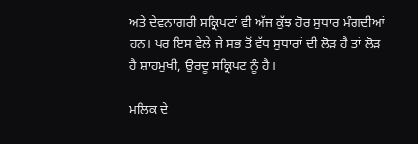ਅਤੇ ਦੇਵਨਾਗਰੀ ਸਕ੍ਰਿਪਟਾਂ ਵੀ ਅੱਜ ਕੁੱਝ ਹੋਰ ਸੁਧਾਰ ਮੰਗਦੀਆਂ ਹਨ। ਪਰ ਇਸ ਵੇਲੇ ਜੇ ਸਭ ਤੋਂ ਵੱਧ ਸੁਧਾਰਾਂ ਦੀ ਲੋੜ ਹੈ ਤਾਂ ਲੋੜ ਹੈ ਸ਼ਾਹਮੁਖੀ, ਉਰਦੂ ਸਕ੍ਰਿਪਟ ਨੂੰ ਹੈ।

ਮਲਿਕ ਦੇ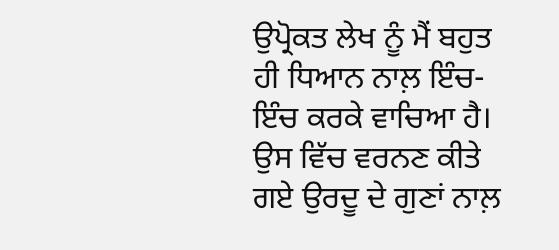ਉਪ੍ਰੋਕਤ ਲੇਖ ਨੂੰ ਮੈਂ ਬਹੁਤ ਹੀ ਧਿਆਨ ਨਾਲ਼ ਇੰਚ-ਇੰਚ ਕਰਕੇ ਵਾਚਿਆ ਹੈ। ਉਸ ਵਿੱਚ ਵਰਨਣ ਕੀਤੇ ਗਏ ਉਰਦੂ ਦੇ ਗੁਣਾਂ ਨਾਲ਼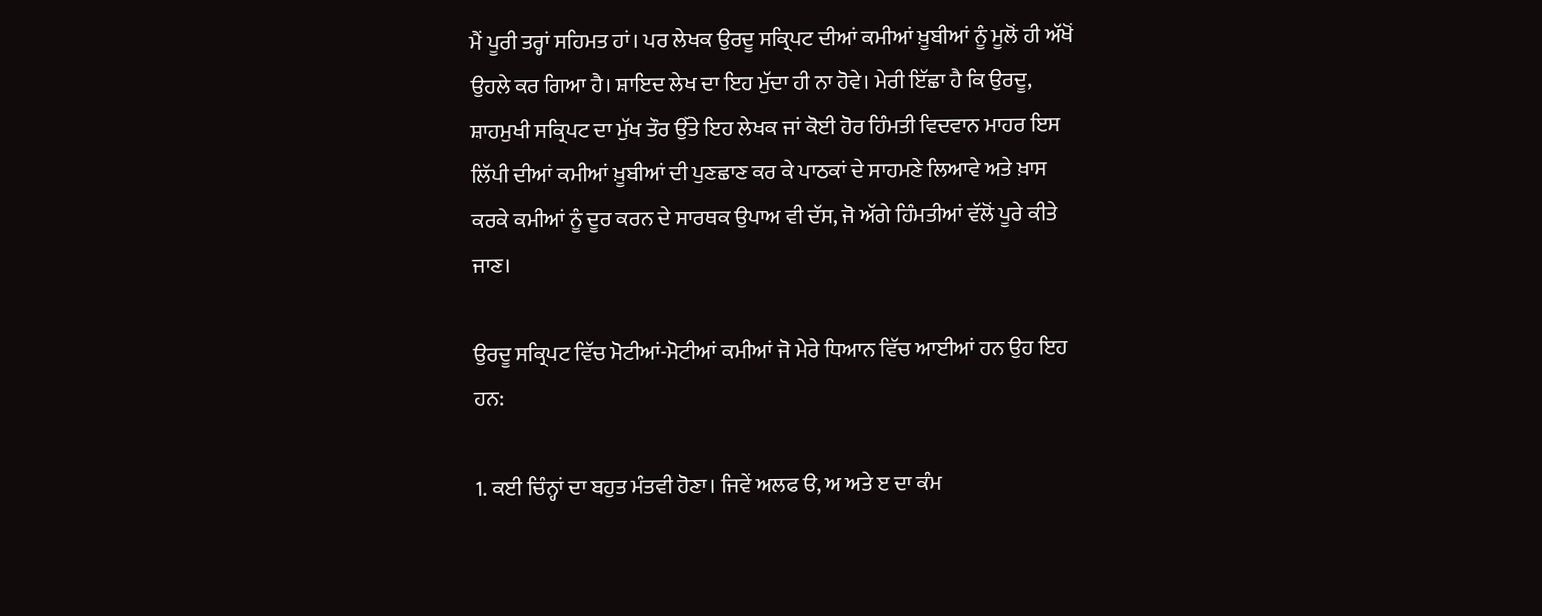ਮੈਂ ਪੂਰੀ ਤਰ੍ਹਾਂ ਸਹਿਮਤ ਹਾਂ। ਪਰ ਲੇਖਕ ਉਰਦੂ ਸਕ੍ਰਿਪਟ ਦੀਆਂ ਕਮੀਆਂ ਖ਼ੂਬੀਆਂ ਨੂੰ ਮੂਲੋਂ ਹੀ ਅੱਖੋਂ ਉਹਲੇ ਕਰ ਗਿਆ ਹੈ। ਸ਼ਾਇਦ ਲੇਖ ਦਾ ਇਹ ਮੁੱਦਾ ਹੀ ਨਾ ਹੋਵੇ। ਮੇਰੀ ਇੱਛਾ ਹੈ ਕਿ ਉਰਦੂ, ਸ਼ਾਹਮੁਖੀ ਸਕ੍ਰਿਪਟ ਦਾ ਮੁੱਖ ਤੌਰ ਉੱਤੇ ਇਹ ਲੇਖਕ ਜਾਂ ਕੋਈ ਹੋਰ ਹਿੰਮਤੀ ਵਿਦਵਾਨ ਮਾਹਰ ਇਸ ਲਿੱਪੀ ਦੀਆਂ ਕਮੀਆਂ ਖ਼ੂਬੀਆਂ ਦੀ ਪੁਣਛਾਣ ਕਰ ਕੇ ਪਾਠਕਾਂ ਦੇ ਸਾਹਮਣੇ ਲਿਆਵੇ ਅਤੇ ਖ਼ਾਸ ਕਰਕੇ ਕਮੀਆਂ ਨੂੰ ਦੂਰ ਕਰਨ ਦੇ ਸਾਰਥਕ ਉਪਾਅ ਵੀ ਦੱਸ, ਜੋ ਅੱਗੇ ਹਿੰਮਤੀਆਂ ਵੱਲੋਂ ਪੂਰੇ ਕੀਤੇ ਜਾਣ।

ਉਰਦੂ ਸਕ੍ਰਿਪਟ ਵਿੱਚ ਮੋਟੀਆਂ-ਮੋਟੀਆਂ ਕਮੀਆਂ ਜੋ ਮੇਰੇ ਧਿਆਨ ਵਿੱਚ ਆਈਆਂ ਹਨ ਉਹ ਇਹ ਹਨ:

1. ਕਈ ਚਿੰਨ੍ਹਾਂ ਦਾ ਬਹੁਤ ਮੰਤਵੀ ਹੋਣਾ। ਜਿਵੇਂ ਅਲਫ ੳ, ਅ ਅਤੇ ੲ ਦਾ ਕੰਮ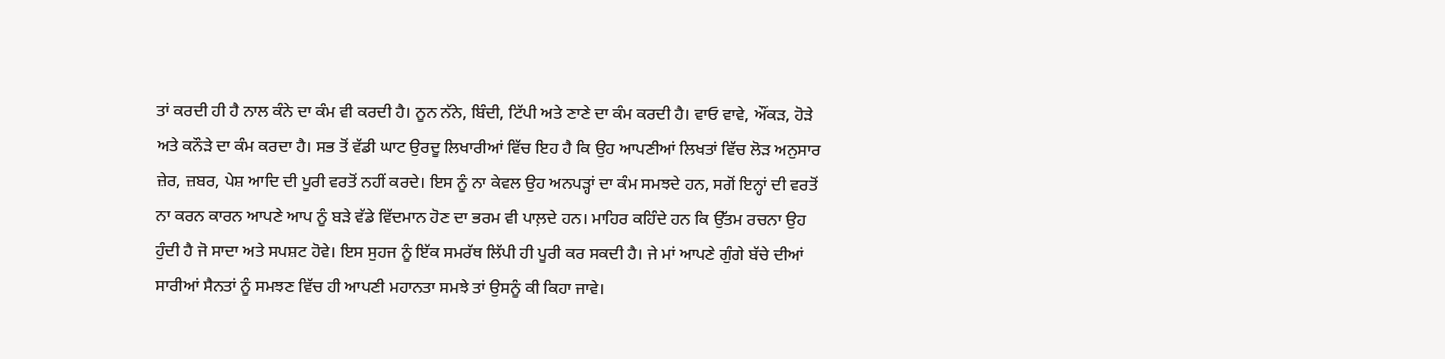ਤਾਂ ਕਰਦੀ ਹੀ ਹੈ ਨਾਲ ਕੰਨੇ ਦਾ ਕੰਮ ਵੀ ਕਰਦੀ ਹੈ। ਨੂਨ ਨੱਨੇ, ਬਿੰਦੀ, ਟਿੱਪੀ ਅਤੇ ਣਾਣੇ ਦਾ ਕੰਮ ਕਰਦੀ ਹੈ। ਵਾਓ ਵਾਵੇ, ਔਂਕੜ, ਹੋੜੇ ਅਤੇ ਕਨੌੜੇ ਦਾ ਕੰਮ ਕਰਦਾ ਹੈ। ਸਭ ਤੋਂ ਵੱਡੀ ਘਾਟ ਉਰਦੂ ਲਿਖਾਰੀਆਂ ਵਿੱਚ ਇਹ ਹੈ ਕਿ ਉਹ ਆਪਣੀਆਂ ਲਿਖਤਾਂ ਵਿੱਚ ਲੋੜ ਅਨੁਸਾਰ ਜ਼ੇਰ, ਜ਼ਬਰ, ਪੇਸ਼ ਆਦਿ ਦੀ ਪੂਰੀ ਵਰਤੋਂ ਨਹੀਂ ਕਰਦੇ। ਇਸ ਨੂੰ ਨਾ ਕੇਵਲ ਉਹ ਅਨਪੜ੍ਹਾਂ ਦਾ ਕੰਮ ਸਮਝਦੇ ਹਨ, ਸਗੋਂ ਇਨ੍ਹਾਂ ਦੀ ਵਰਤੋਂ ਨਾ ਕਰਨ ਕਾਰਨ ਆਪਣੇ ਆਪ ਨੂੰ ਬੜੇ ਵੱਡੇ ਵਿੱਦਮਾਨ ਹੋਣ ਦਾ ਭਰਮ ਵੀ ਪਾਲ਼ਦੇ ਹਨ। ਮਾਹਿਰ ਕਹਿੰਦੇ ਹਨ ਕਿ ਉੱਤਮ ਰਚਨਾ ਉਹ ਹੁੰਦੀ ਹੈ ਜੋ ਸਾਦਾ ਅਤੇ ਸਪਸ਼ਟ ਹੋਵੇ। ਇਸ ਸੁਹਜ ਨੂੰ ਇੱਕ ਸਮਰੱਥ ਲਿੱਪੀ ਹੀ ਪੂਰੀ ਕਰ ਸਕਦੀ ਹੈ। ਜੇ ਮਾਂ ਆਪਣੇ ਗੁੰਗੇ ਬੱਚੇ ਦੀਆਂ ਸਾਰੀਆਂ ਸੈਨਤਾਂ ਨੂੰ ਸਮਝਣ ਵਿੱਚ ਹੀ ਆਪਣੀ ਮਹਾਨਤਾ ਸਮਝੇ ਤਾਂ ਉਸਨੂੰ ਕੀ ਕਿਹਾ ਜਾਵੇ।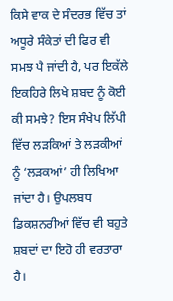ਕਿਸੇ ਵਾਕ ਦੇ ਸੰਦਰਭ ਵਿੱਚ ਤਾਂ ਅਧੂਰੇ ਸੰਕੇਤਾਂ ਦੀ ਫਿਰ ਵੀ ਸਮਝ ਪੈ ਜਾਂਦੀ ਹੈ, ਪਰ ਇਕੱਲੇ ਇਕਹਿਰੇ ਲਿਖੇ ਸ਼ਬਦ ਨੂੰ ਕੋਈ ਕੀ ਸਮਝੇ? ਇਸ ਸੰਖੇਪ ਲਿੱਪੀ ਵਿੱਚ ਲੜਕਿਆਂ ਤੇ ਲੜਕੀਆਂ ਨੂੰ ‘ਲੜਕਆਂ’ ਹੀ ਲਿਖਿਆ ਜਾਂਦਾ ਹੈ। ਉਪਲਬਧ ਡਿਕਸ਼ਨਰੀਆਂ ਵਿੱਚ ਵੀ ਬਹੁਤੇ ਸ਼ਬਦਾਂ ਦਾ ਇਹੋ ਹੀ ਵਰਤਾਰਾ ਹੈ।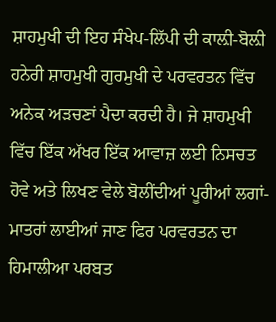ਸ਼ਾਹਮੁਖੀ ਦੀ ਇਹ ਸੰਖੇਪ-ਲਿੱਪੀ ਦੀ ਕਾਲ਼ੀ-ਬੋਲ਼ੀ ਹਨੇਰੀ ਸ਼ਾਹਮੁਖੀ ਗੁਰਮੁਖੀ ਦੇ ਪਰਵਰਤਨ ਵਿੱਚ ਅਨੇਕ ਅੜਚਣਾਂ ਪੈਦਾ ਕਰਦੀ ਹੈ। ਜੇ ਸ਼ਾਹਮੁਖੀ ਵਿੱਚ ਇੱਕ ਅੱਖਰ ਇੱਕ ਆਵਾਜ਼ ਲਈ ਨਿਸਚਤ ਹੋਵੇ ਅਤੇ ਲਿਖਣ ਵੇਲੇ ਬੋਲੀਂਦੀਆਂ ਪੂਰੀਆਂ ਲਗਾਂ-ਮਾਤਰਾਂ ਲਾਈਆਂ ਜਾਣ ਫਿਰ ਪਰਵਰਤਨ ਦਾ ਹਿਮਾਲੀਆ ਪਰਬਤ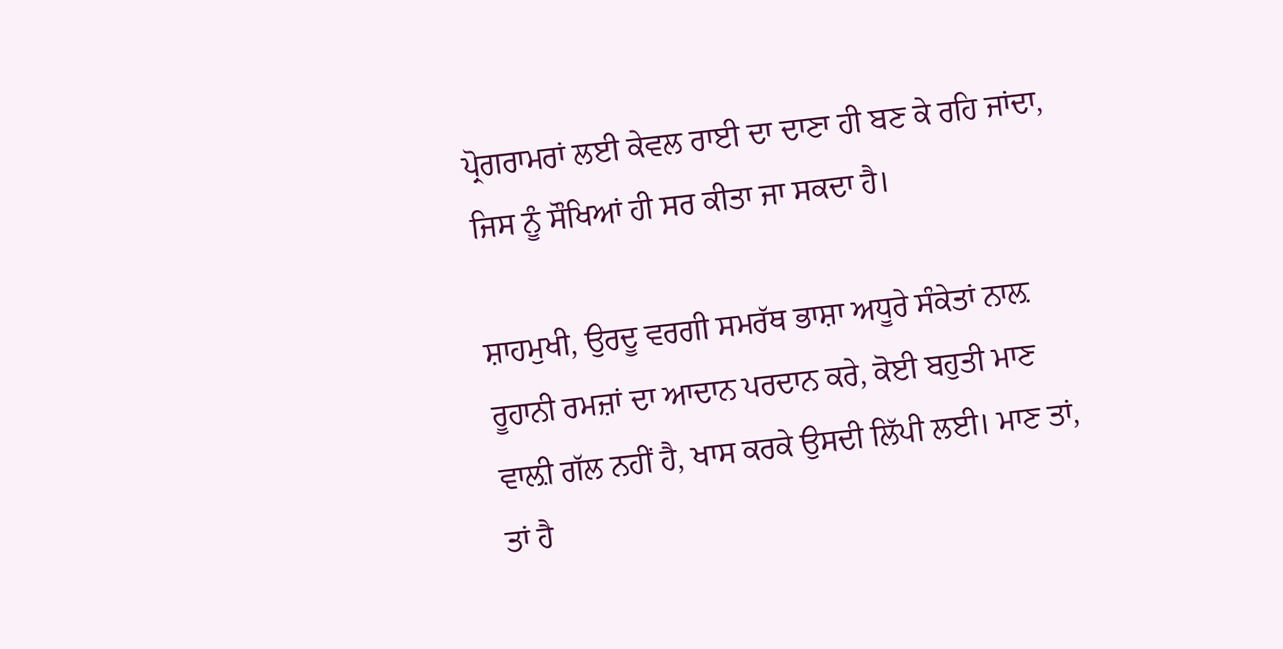ਪ੍ਰੋਗਰਾਮਰਾਂ ਲਈ ਕੇਵਲ ਰਾਈ ਦਾ ਦਾਣਾ ਹੀ ਬਣ ਕੇ ਰਹਿ ਜਾਂਦਾ, ਜਿਸ ਨੂੰ ਸੌਖਿਆਂ ਹੀ ਸਰ ਕੀਤਾ ਜਾ ਸਕਦਾ ਹੈ।

ਸ਼ਾਹਮੁਖੀ, ਉਰਦੂ ਵਰਗੀ ਸਮਰੱਥ ਭਾਸ਼ਾ ਅਧੂਰੇ ਸੰਕੇਤਾਂ ਨਾਲ਼ ਰੂਹਾਨੀ ਰਮਜ਼ਾਂ ਦਾ ਆਦਾਨ ਪਰਦਾਨ ਕਰੇ, ਕੋਈ ਬਹੁਤੀ ਮਾਣ ਵਾਲ਼ੀ ਗੱਲ ਨਹੀਂ ਹੈ, ਖਾਸ ਕਰਕੇ ਉਸਦੀ ਲਿੱਪੀ ਲਈ। ਮਾਣ ਤਾਂ, ਤਾਂ ਹੈ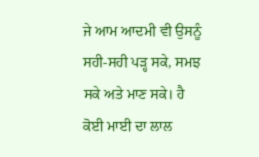ਜੇ ਆਮ ਆਦਮੀ ਵੀ ਉਸਨੂੰ ਸਹੀ-ਸਹੀ ਪੜ੍ਹ ਸਕੇ, ਸਮਝ ਸਕੇ ਅਤੇ ਮਾਣ ਸਕੇ। ਹੈ ਕੋਈ ਮਾਈ ਦਾ ਲਾਲ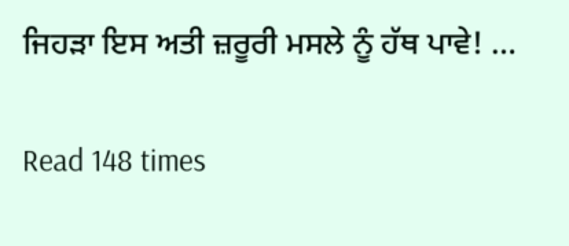ਜਿਹੜਾ ਇਸ ਅਤੀ ਜ਼ਰੂਰੀ ਮਸਲੇ ਨੂੰ ਹੱਥ ਪਾਵੇ! …

Read 148 times